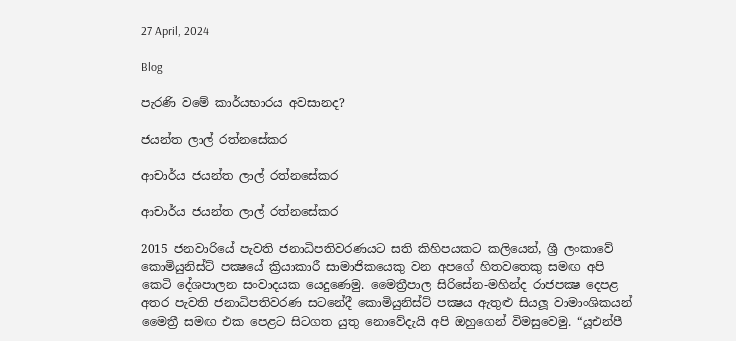27 April, 2024

Blog

පැරණි වමේ කාර්යභාරය අවසානද?

ජයන්ත ලාල් රත්නසේකර

ආචාර්ය ජයන්ත ලාල් රත්නසේකර

ආචාර්ය ජයන්ත ලාල් රත්නසේකර

2015 ජනවාරියේ පැවති ජනාධිපතිවරණයට සති කිහිපයකට කලියෙන්, ශ්‍රී ලංකාවේ කොමියුනිස්ට් පක්‍ෂයේ ක්‍රියාකාරී සාමාජිකයෙකු වන අපගේ හිතවතෙකු සමඟ අපි කෙටි දේශපාලන සංවාදයක යෙදුණෙමු. මෛත්‍රීපාල සිරිසේන-මහින්ද රාජපක්‍ෂ දෙපළ අතර පැවති ජනාධිපතිවරණ සටනේදී කොමියුනිස්ට් පක්‍ෂය ඇතුළු සියලූ වාමාංශිකයන් මෛත්‍රී සමඟ එක පෙළට සිටගත යුතු නොවේදැයි අපි ඔහුගෙන් විමසුවෙමු. “යූඑන්පී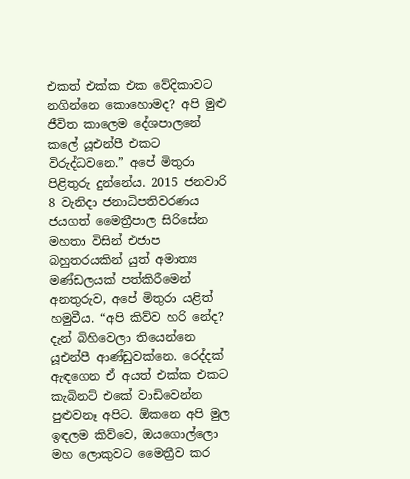එකත් එක්ක එක වේදිකාවට නගින්නෙ කොහොමද? අපි මුළු ජීවිත කාලෙම දේශපාලනේ කලේ යූඑන්පී එකට විරුද්ධවනෙ.” අපේ මිතුරා පිළිතුරු දුන්නේය. 2015 ජනවාරි 8 වැනිදා ජනාධිපතිවරණය ජයගත් මෛත්‍රීපාල සිරිසේන මහතා විසින් එජාප බහුතරයකින් යුත් අමාත්‍ය මණ්ඩලයක් පත්කිරීමෙන් අනතුරුව, අපේ මිතුරා යළිත් හමුවීය. “අපි කිව්ව හරි නේද? දැන් බිහිවෙලා තියෙන්නෙ යූඑන්පී ආණ්ඩුවක්නෙ. රෙද්දක් ඇඳගෙන ඒ අයත් එක්ක එකට කැබිනට් එකේ වාඩිවෙන්න පුළුවනෑ අපිට. ඕකනෙ අපි මුල ඉඳලම කිව්වෙ, ඔයගොල්ලො මහ ලොකුවට මෛත්‍රීව කර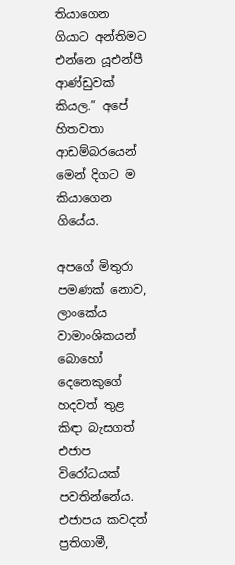තියාගෙන ගියාට අන්තිමට එන්නෙ යූඑන්පී ආණ්ඩුවක් කියල.” අපේ හිතවතා ආඩම්බරයෙන් මෙන් දිගට ම කියාගෙන ගියේය.

අපගේ මිතුරා පමණක් නොව, ලාංකේය වාමාංශිකයන් බොහෝ දෙනෙකුගේ හදවත් තුළ කිඳා බැසගත් එජාප විරෝධයක් පවතින්නේය. එජාපය කවදත් ප්‍රතිගාමී,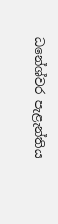ධනේශ්වර පැළැන්තිය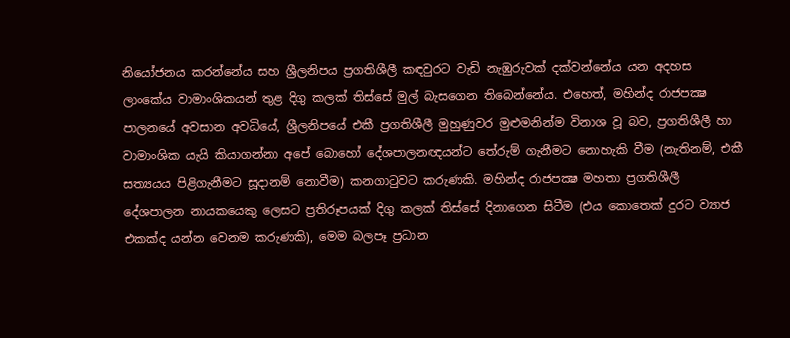නියෝජනය කරන්නේය සහ ශ්‍රීලනිපය ප්‍රගතිශීලී කඳවුරට වැඩි නැඹුරුවක් දක්වන්නේය යන අදහස ලාංකේය වාමාංශිකයන් තුළ දිගු කලක් තිස්සේ මුල් බැසගෙන තිබෙන්නේය. එහෙත්, මහින්ද රාජපක්‍ෂ පාලනයේ අවසාන අවධියේ, ශ්‍රීලනිපයේ එකී ප්‍රගතිශීලී මුහුණුවර මුළුමනින්ම විනාශ වූ බව, ප්‍රගතිශීලී හා වාමාංශික යැයි කියාගන්නා අපේ බොහෝ දේශපාලනඥයන්ට තේරුම් ගැනීමට නොහැකි වීම (නැතිනම්, එකී සත්‍යයය පිළිගැනීමට සූදානම් නොවීම) කනගාටුවට කරුණකි. මහින්ද රාජපක්‍ෂ මහතා ප්‍රගතිශීලී දේශපාලන නායකයෙකු ලෙසට ප්‍රතිරූපයක් දිගු කලක් තිස්සේ දිනාගෙන සිටීම (එය කොතෙක් දුරට ව්‍යාජ එකක්ද යන්න වෙනම කරුණකි), මෙම බලපෑ ප්‍රධාන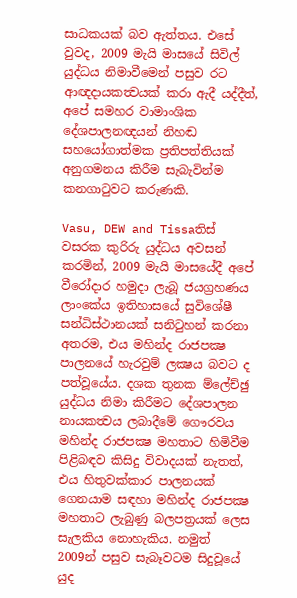සාධකයක් බව ඇත්තය. එසේ වුවද, 2009 මැයි මාසයේ සිවිල් යුද්ධය නිමාවීමෙන් පසුව රට ආඥදායකත්‍වයක් කරා ඇදී යද්දීත්, අපේ සමහර වාමාංශික දේශපාලනඥයන් නිහඬ සහයෝගාත්මක ප්‍රතිපත්තියක් අනුගමනය කිරීම සැබැවින්ම කනගාටුවට කරුණකි.

Vasu, DEW and Tissaතිස් වසරක කුරිරු යුද්ධය අවසන් කරමින්, 2009 මැයි මාසයේදී අපේ වීරෝදාර හමුදා ලැබූ ජයග්‍රහණය ලාංකේය ඉතිහාසයේ සුවිශේෂී සන්ධිස්ථානයක් සනිටුහන් කරනා අතරම, එය මහින්ද රාජපක්‍ෂ පාලනයේ හැරවුම් ලක්‍ෂය බවට ද පත්වූයේය. දශක තුනක ම්ලේච්ඡු යුද්ධය නිමා කිරීමට දේශපාලන නායකත්‍වය ලබාදීමේ ගෞරවය මහින්ද රාජපක්‍ෂ මහතාට හිමිවීම පිළිබඳව කිසිදු විවාදයක් නැතත්, එය හිතුවක්කාර පාලනයක් ගෙනයාම සඳහා මහින්ද රාජපක්‍ෂ මහතාට ලැබුණු බලපත්‍රයක් ලෙස සැලකිය නොහැකිය. නමුත් 2009න් පසුව සැබෑවටම සිදුවූයේ යුද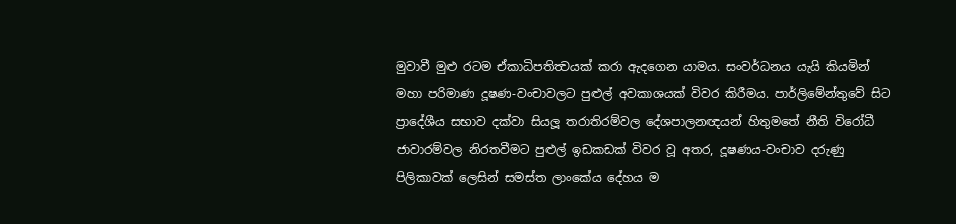මුවාවී මුළු රටම ඒකාධිපතිත්‍වයක් කරා ඇදගෙන යාමය. සංවර්ධනය යැයි කියමින් මහා පරිමාණ දූෂණ-වංචාවලට පුළුල් අවකාශයක් විවර කිරීමය. පාර්ලිමේන්තුවේ සිට ප්‍රාදේශීය සභාව දක්වා සියලූ තරාතිරම්වල දේශපාලනඥයන් හිතුමතේ නීති විරෝධී ජාවාරම්වල නිරතවීමට පුළුල් ඉඩකඩක් විවර වූ අතර, දූෂණය-වංචාව දරුණු පිලිකාවක් ලෙසින් සමස්ත ලාංකේය දේහය ම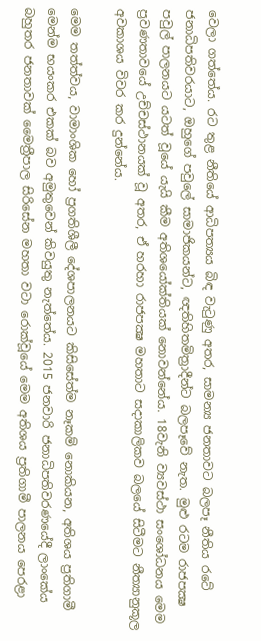වෙලා ගත්තේය. රට තුළ නීතියේ ආධිපත්‍යය බිඳ වැටුණු අතර, සාමන්‍ය ජනතාවට බලපෑ නීතිය රටේ ජනාධිපතිවරයාට, ඔහුගේ පවුලේ සාමාජිකයන්ට, ඥතිහිතමිත්‍රාදීන්ට බලපෑවේ නැත. මුළු රටම රාජපක්‍ෂ පවුල් පාලනයට යටත් වූයේ යැයි කීම අතිශයෝක්තියක් නොවන්නේය. 18වැනි ව්‍යවස්ථා සංශෝධනය මෙම ප්‍රවණතාවයේ උච්චස්ථානයක් වූ අතර, ඒ හරහා රාජපක්‍ෂ මහතාට සදාකාලිකව බලයේ සිටීමට නීත්‍යානුකූල අවකාශය විවර කර දුන්නේය.

මෙම තත්ත්වය, වාමාංශික හෝ ප්‍රගතිශීලී දේශපාලනයට කිසිසේත්ම නෑකම් නොකියන, අතිශය ප්‍රතිගාමී මෙන්ම භයංකර එකක් බව අමුතුවෙන් කිවයුතු නැත්තේය. 2015 ජනවාරි ජනාධිපතිවරණයේදී ලාංකේය බහුතර ජනතාවක් මෛත්‍රීපාල සිරිසේන මහතා වටා රොක්වූයේ මෙම අතිශය ප්‍රතිගාමී පාලනය පෙරළා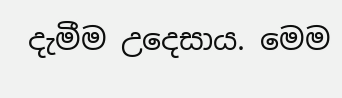දැමීම උදෙසාය. මෙම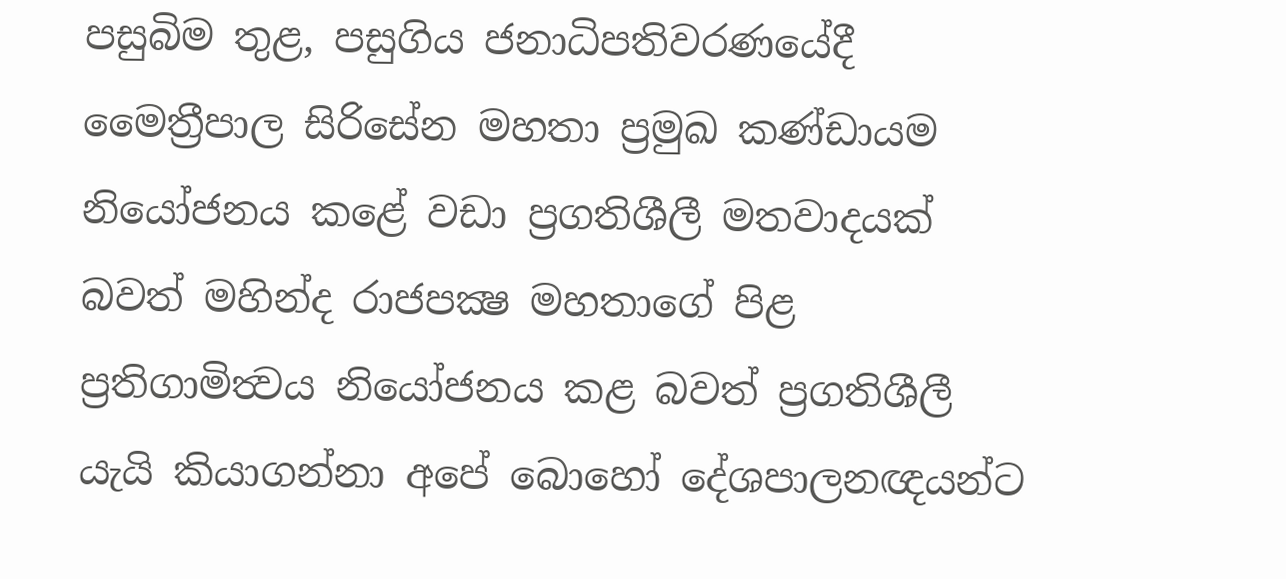පසුබිම තුළ, පසුගිය ජනාධිපතිවරණයේදී මෛත්‍රීපාල සිරිසේන මහතා ප්‍රමුඛ කණ්ඩායම නියෝජනය කළේ වඩා ප්‍රගතිශීලී මතවාදයක් බවත් මහින්ද රාජපක්‍ෂ මහතාගේ පිළ ප්‍රතිගාමිත්‍වය නියෝජනය කළ බවත් ප්‍රගතිශීලී යැයි කියාගන්නා අපේ බොහෝ දේශපාලනඥයන්ට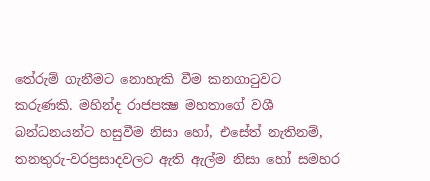තේරුම් ගැනීමට නොහැකි වීම කනගාටුවට කරුණකි. මහින්ද රාජපක්‍ෂ මහතාගේ වශී බන්ධනයන්ට හසුවීම නිසා හෝ, එසේත් නැතිනම්, තනතුරු-වරප්‍රසාදවලට ඇති ඇල්ම නිසා හෝ සමහර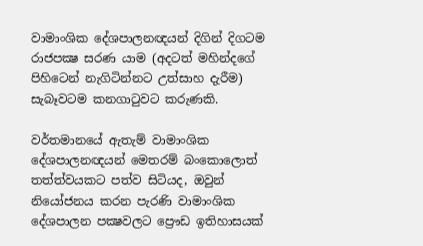වාමාංශික දේශපාලනඥයන් දිගින් දිගටම රාජපක්‍ෂ සරණ යාම (අදටත් මහින්දගේ පිහිටෙන් නැගිටින්නට උත්සාහ දැරීම) සැබෑවටම කනගාටුවට කරුණකි.

වර්තමානයේ ඇතැම් වාමාංශික දේශපාලනඥයන් මෙතරම් බංකොලොත් තත්ත්වයකට පත්ව සිටියද, ඔවුන් නියෝජනය කරන පැරණි වාමාංශික දේශපාලන පක්‍ෂවලට ප්‍රෞඩ ඉතිහාසයක්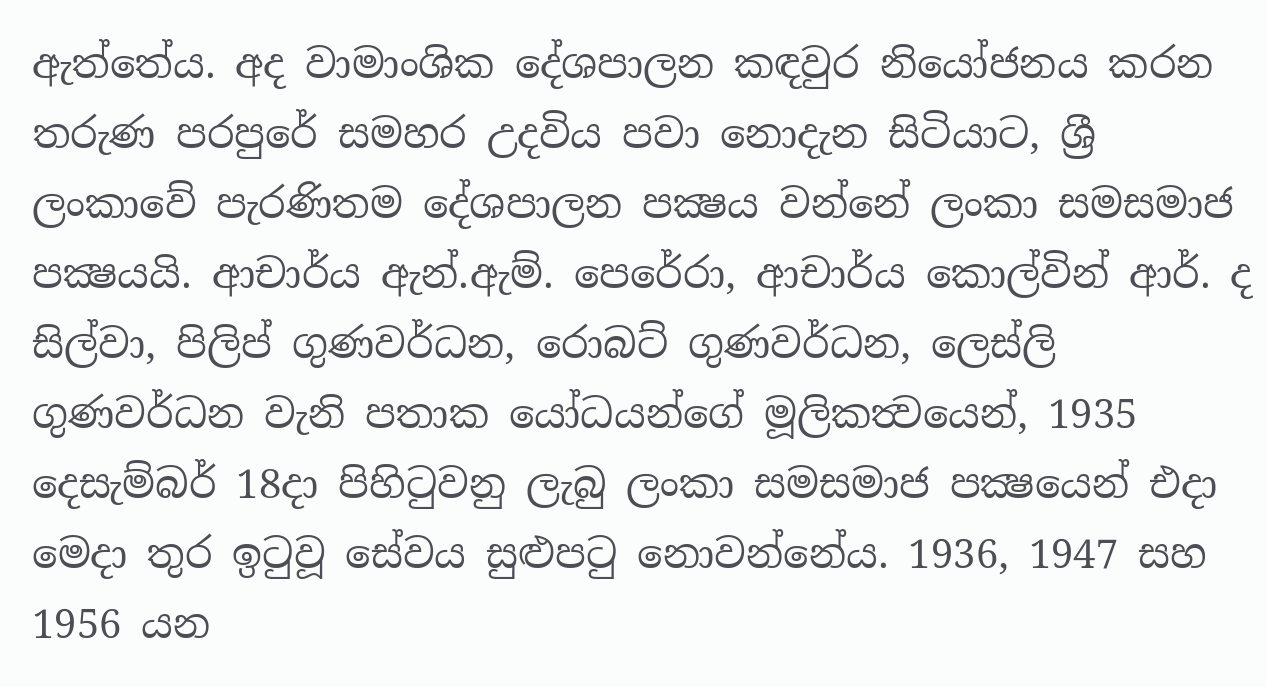ඇත්තේය. අද වාමාංශික දේශපාලන කඳවුර නියෝජනය කරන තරුණ පරපුරේ සමහර උදවිය පවා නොදැන සිටියාට, ශ්‍රී ලංකාවේ පැරණිතම දේශපාලන පක්‍ෂය වන්නේ ලංකා සමසමාජ පක්‍ෂයයි. ආචාර්ය ඇන්.ඇම්. පෙරේරා, ආචාර්ය කොල්වින් ආර්. ද සිල්වා, පිලිප් ගුණවර්ධන, රොබට් ගුණවර්ධන, ලෙස්ලි ගුණවර්ධන වැනි පතාක යෝධයන්ගේ මූලිකත්‍වයෙන්, 1935 දෙසැම්බර් 18දා පිහිටුවනු ලැබු ලංකා සමසමාජ පක්‍ෂයෙන් එදා මෙදා තුර ඉටුවූ සේවය සුළුපටු නොවන්නේය. 1936, 1947 සහ 1956 යන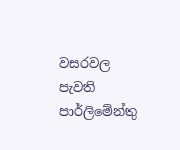වසරවල පැවති පාර්ලිමේන්තු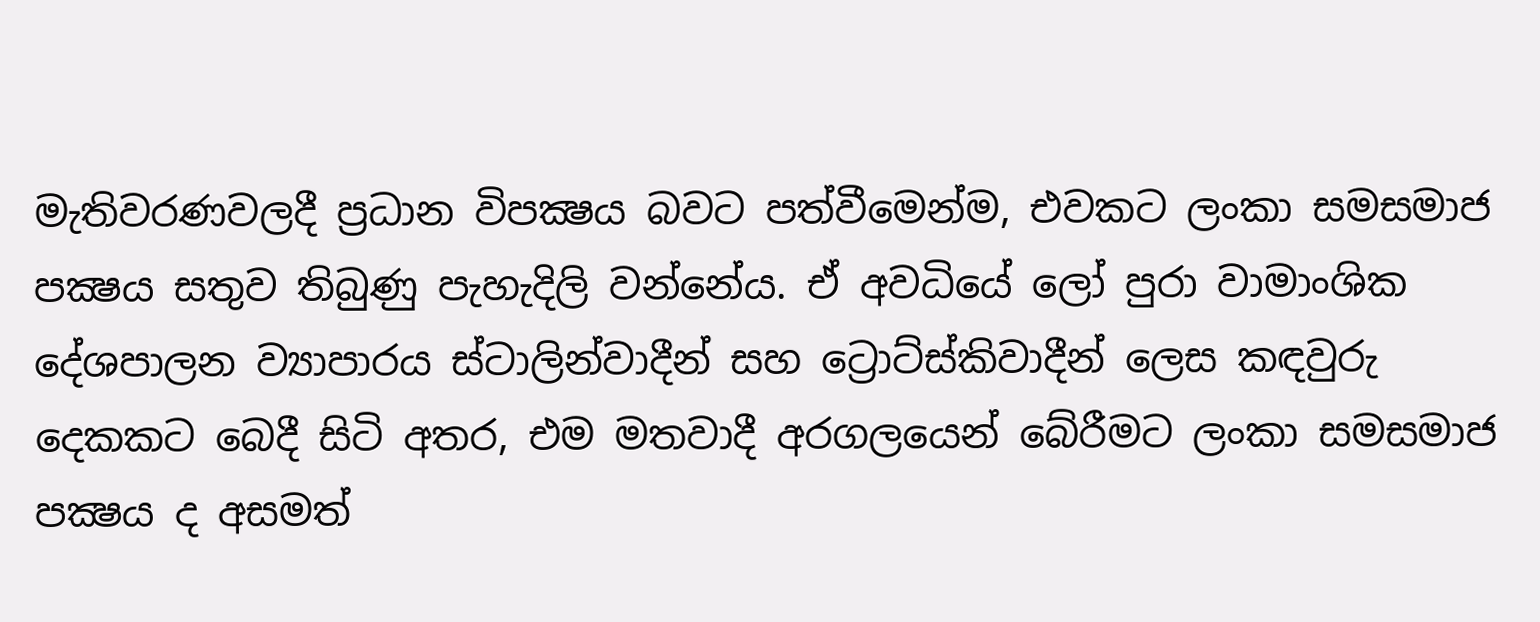මැතිවරණවලදී ප්‍රධාන විපක්‍ෂය බවට පත්වීමෙන්ම, එවකට ලංකා සමසමාජ පක්‍ෂය සතුව තිබුණු පැහැදිලි වන්නේය. ඒ අවධියේ ලෝ පුරා වාමාංශික දේශපාලන ව්‍යාපාරය ස්ටාලින්වාදීන් සහ ට්‍රොට්ස්කිවාදීන් ලෙස කඳවුරු දෙකකට බෙදී සිටි අතර, එම මතවාදී අරගලයෙන් බේරීමට ලංකා සමසමාජ පක්‍ෂය ද අසමත්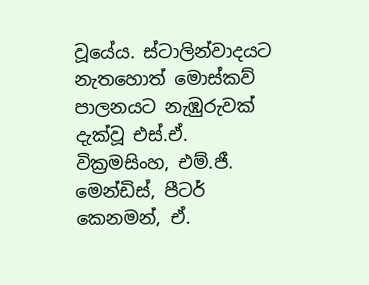වූයේය. ස්ටාලින්වාදයට නැතහොත් මොස්කව් පාලනයට නැඹුරුවක් දැක්වූ එස්.ඒ. වික්‍රමසිංහ, එම්.ජී. මෙන්ඩිස්, පීටර් කෙනමන්, ඒ.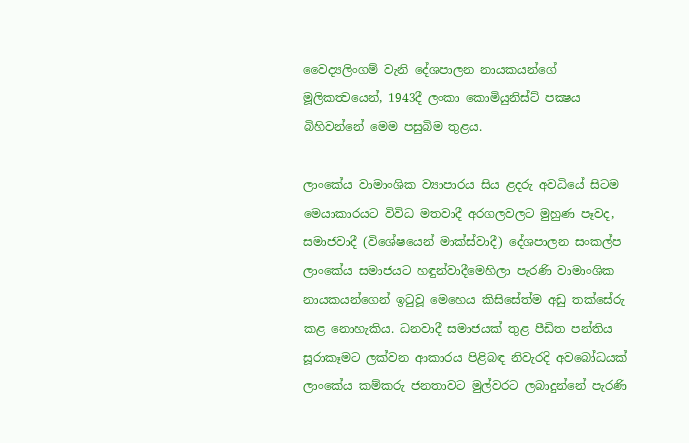වෛද්‍යලිංගම් වැනි දේශපාලන නායකයන්ගේ මූලිකත්‍වයෙන්, 1943දී ලංකා කොමියුනිස්ට් පක්‍ෂය බිහිවන්නේ මෙම පසුබිම තුළය.

ලාංකේය වාමාංශික ව්‍යාපාරය සිය ළදරු අවධියේ සිටම මෙයාකාරයට විවිධ මතවාදී අරගලවලට මුහුණ පෑවද, සමාජවාදී (විශේෂයෙන් මාක්ස්වාදී) දේශපාලන සංකල්ප ලාංකේය සමාජයට හඳුන්වාදීමෙහිලා පැරණි වාමාංශික නායකයන්ගෙන් ඉටුවූ මෙහෙය කිසිසේත්ම අඩු තක්සේරු කළ නොහැකිය. ධනවාදී සමාජයක් තුළ පීඩිත පන්තිය සූරාකෑමට ලක්වන ආකාරය පිළිබඳ නිවැරදි අවබෝධයක් ලාංකේය කම්කරු ජනතාවට මුල්වරට ලබාදුන්නේ පැරණි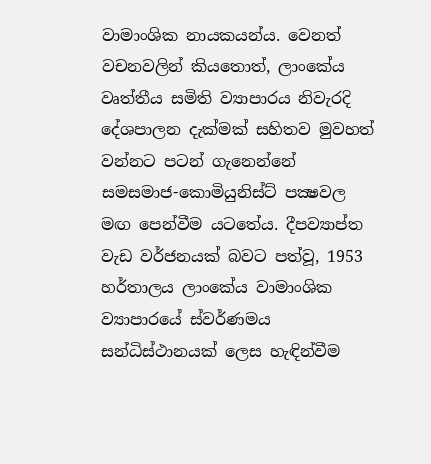වාමාංශික නායකයන්ය. වෙනත් වචනවලින් කියතොත්, ලාංකේය වෘත්තීය සමිති ව්‍යාපාරය නිවැරදි දේශපාලන දැක්මක් සහිතව මුවහත් වන්නට පටන් ගැනෙන්නේ සමසමාජ-කොමියුනිස්ට් පක්‍ෂවල මඟ පෙන්වීම යටතේය. දීපව්‍යාප්ත වැඩ වර්ජනයක් බවට පත්වූ, 1953 හර්තාලය ලාංකේය වාමාංශික ව්‍යාපාරයේ ස්වර්ණමය සන්ධිස්ථානයක් ලෙස හැඳින්වීම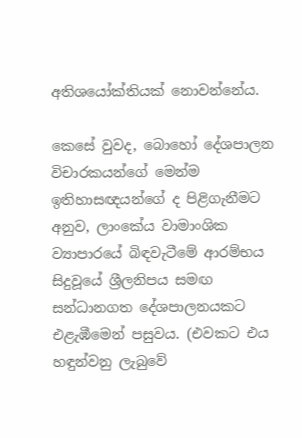අතිශයෝක්තියක් නොවන්නේය.

කෙසේ වුවද, බොහෝ දේශපාලන විචාරකයන්ගේ මෙන්ම ඉතිහාසඥයන්ගේ ද පිළිගැනීමට අනුව, ලාංකේය වාමාංශික ව්‍යාපාරයේ බිඳවැටීමේ ආරම්භය සිදුවූයේ ශ්‍රීලනිපය සමඟ සන්ධානගත දේශපාලනයකට එළැඹීමෙන් පසුවය. (එවකට එය හඳුන්වනු ලැබුවේ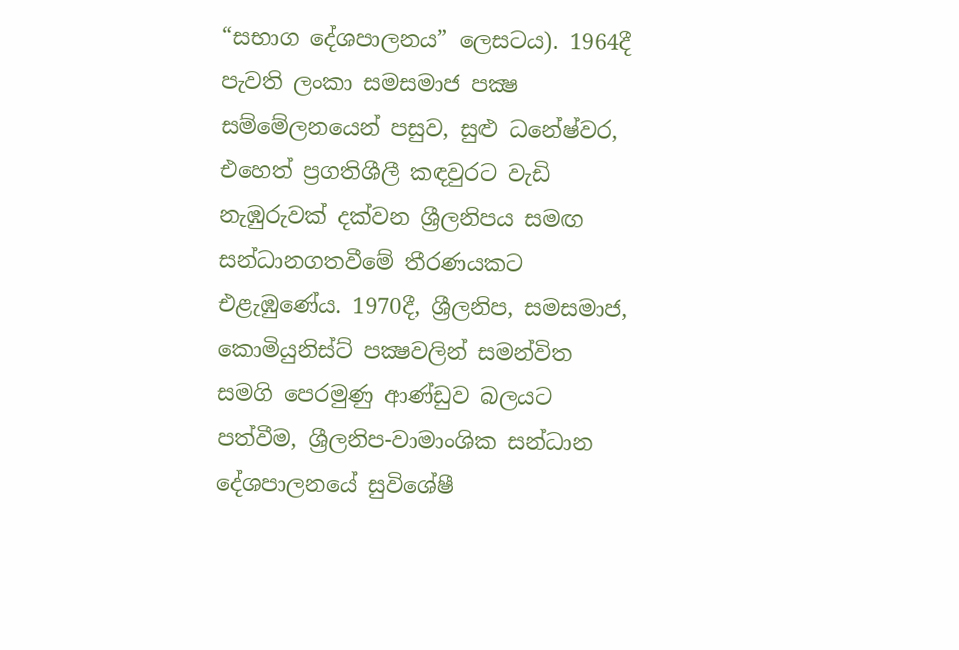“සභාග දේශපාලනය” ලෙසටය). 1964දී පැවති ලංකා සමසමාජ පක්‍ෂ සම්මේලනයෙන් පසුව, සුළු ධනේෂ්වර, එහෙත් ප්‍රගතිශීලී කඳවුරට වැඩි නැඹුරුවක් දක්වන ශ්‍රීලනිපය සමඟ සන්ධානගතවීමේ තීරණයකට එළැඹුණේය. 1970දී, ශ්‍රීලනිප, සමසමාජ, කොමියුනිස්ට් පක්‍ෂවලින් සමන්විත සමගි පෙරමුණු ආණ්ඩුව බලයට පත්වීම, ශ්‍රීලනිප-වාමාංශික සන්ධාන දේශපාලනයේ සුවිශේෂී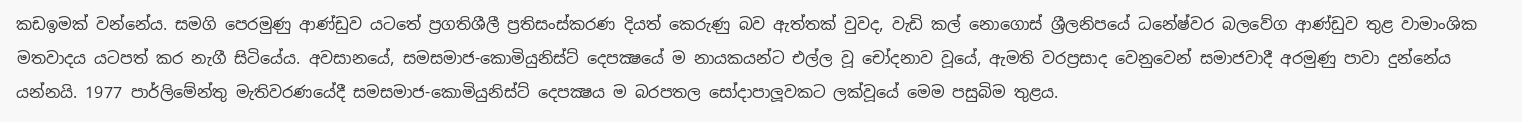කඩඉමක් වන්නේය. සමගි පෙරමුණු ආණ්ඩුව යටතේ ප්‍රගතිශීලී ප්‍රතිසංස්කරණ දියත් කෙරුණු බව ඇත්තක් වුවද, වැඩි කල් නොගොස් ශ්‍රීලනිපයේ ධනේෂ්වර බලවේග ආණ්ඩුව තුළ වාමාංශික මතවාදය යටපත් කර නැගී සිටියේය. අවසානයේ, සමසමාජ-කොමියුනිස්ට් දෙපක්‍ෂයේ ම නායකයන්ට එල්ල වූ චෝදනාව වූයේ, ඇමති වරප්‍රසාද වෙනුවෙන් සමාජවාදී අරමුණු පාවා දුන්නේය යන්නයි. 1977 පාර්ලිමේන්තු මැතිවරණයේදී සමසමාජ-කොමියුනිස්ට් දෙපක්‍ෂය ම බරපතල සෝදාපාලූවකට ලක්වූයේ මෙම පසුබිම තුළය.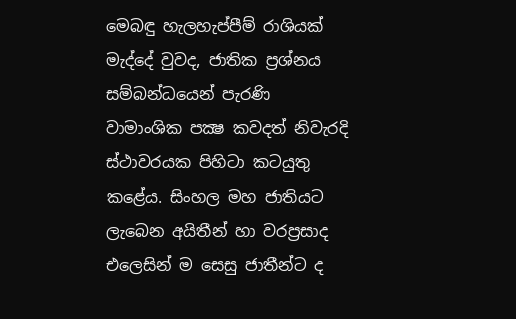මෙබඳු හැලහැප්පීම් රාශියක් මැද්දේ වුවද, ජාතික ප්‍රශ්නය සම්බන්ධයෙන් පැරණි වාමාංශික පක්‍ෂ කවදත් නිවැරදි ස්ථාවරයක පිහිටා කටයුතු කළේය. සිංහල මහ ජාතියට ලැබෙන අයිතීන් හා වරප්‍රසාද එලෙසින් ම සෙසු ජාතීන්ට ද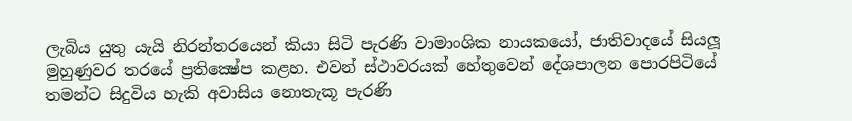ලැබිය යුතු යැයි නිරන්තරයෙන් කියා සිටි පැරණි වාමාංශික නායකයෝ, ජාතිවාදයේ සියලූ මුහුණුවර තරයේ ප්‍රතික්‍ෂේප කළහ. එවන් ස්ථාවරයක් හේතුවෙන් දේශපාලන පොරපිටියේ තමන්ට සිදුවිය හැකි අවාසිය නොතැකූ පැරණි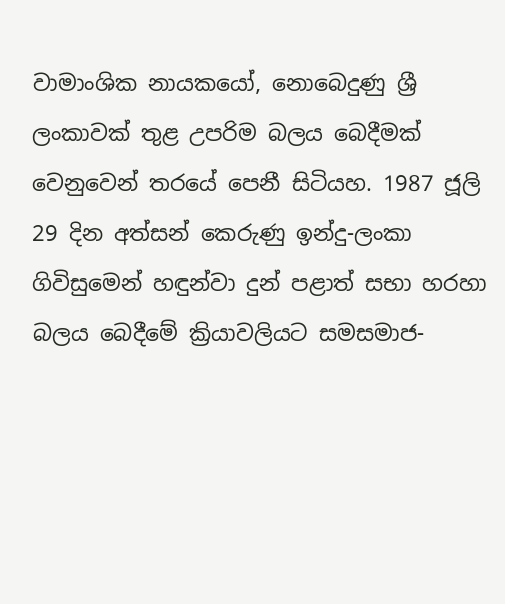වාමාංශික නායකයෝ, නොබෙදුණු ශ්‍රී ලංකාවක් තුළ උපරිම බලය බෙදීමක් වෙනුවෙන් තරයේ පෙනී සිටියහ. 1987 ජූලි 29 දින අත්සන් කෙරුණු ඉන්දු-ලංකා ගිවිසුමෙන් හඳුන්වා දුන් පළාත් සභා හරහා බලය බෙදීමේ ක්‍රියාවලියට සමසමාජ-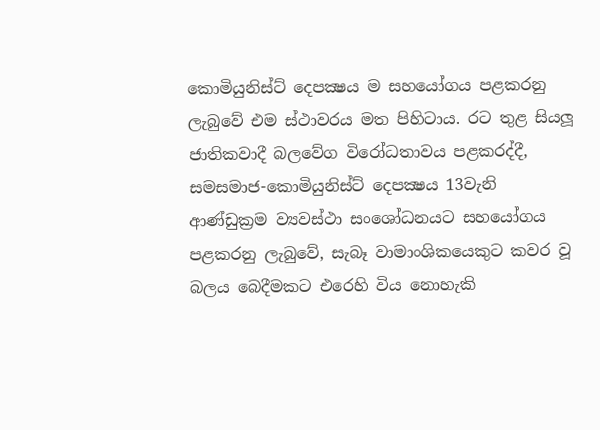කොමියුනිස්ට් දෙපක්‍ෂය ම සහයෝගය පළකරනු ලැබුවේ එම ස්ථාවරය මත පිහිටාය. රට තුළ සියලූ ජාතිකවාදී බලවේග විරෝධතාවය පළකරද්දී, සමසමාජ-කොමියුනිස්ට් දෙපක්‍ෂය 13වැනි ආණ්ඩුක්‍රම ව්‍යවස්ථා සංශෝධනයට සහයෝගය පළකරනු ලැබුවේ, සැබෑ වාමාංශිකයෙකුට කවර වූ බලය බෙදීමකට එරෙහි විය නොහැකි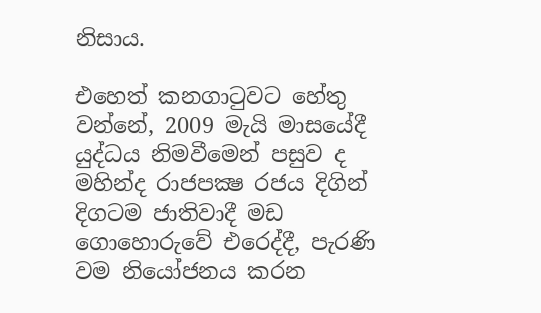නිසාය.

එහෙත් කනගාටුවට හේතු වන්නේ, 2009 මැයි මාසයේදී යුද්ධය නිමවීමෙන් පසුව ද මහින්ද රාජපක්‍ෂ රජය දිගින් දිගටම ජාතිවාදී මඩ ගොහොරුවේ එරෙද්දී, පැරණි වම නියෝජනය කරන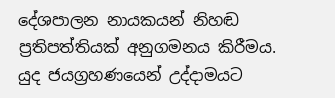දේශපාලන නායකයන් නිහඬ ප්‍රතිපත්තියක් අනුගමනය කිරීමය. යුද ජයග්‍රහණයෙන් උද්දාමයට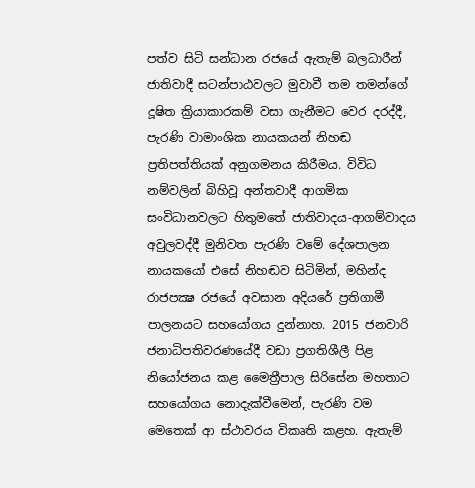පත්ව සිටි සන්ධාන රජයේ ඇතැම් බලධාරීන් ජාතිවාදී සටන්පාඨවලට මුවාවී තම තමන්ගේ දූෂිත ක්‍රියාකාරකම් වසා ගැනීමට වෙර දරද්දී, පැරණි වාමාංශික නායකයන් නිහඬ ප්‍රතිපත්තියක් අනුගමනය කිරීමය. විවිධ නම්වලින් බිහිවූ අන්තවාදී ආගමික සංවිධානවලට හිතුමතේ ජාතිවාදය-ආගම්වාදය අවුලවද්දී මුනිවත පැරණි වමේ දේශපාලන නායකයෝ එසේ නිහඬව සිටිමින්, මහින්ද රාජපක්‍ෂ රජයේ අවසාන අදියරේ ප්‍රතිගාමී පාලනයට සහයෝගය දුන්නාහ. 2015 ජනවාරි ජනාධිපතිවරණයේදී වඩා ප්‍රගතිශීලී පිළ නියෝජනය කළ මෛත්‍රීපාල සිරිසේන මහතාට සහයෝගය නොදැක්වීමෙන්, පැරණි වම මෙතෙක් ආ ස්ථාවරය විකෘති කළහ. ඇතැම්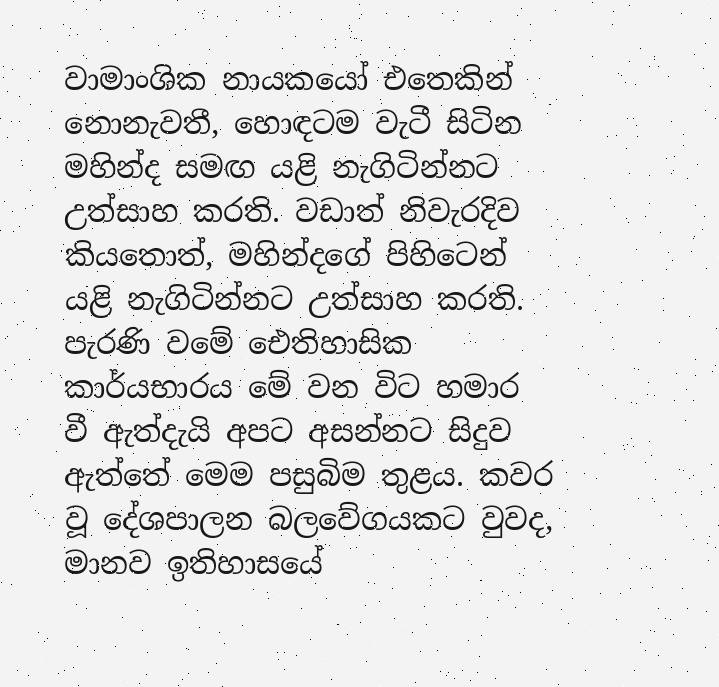වාමාංශික නායකයෝ එතෙකින් නොනැවතී, හොඳටම වැටී සිටින මහින්ද සමඟ යළි නැගිටින්නට උත්සාහ කරති. වඩාත් නිවැරදිව කියතොත්, මහින්දගේ පිහිටෙන් යළි නැගිටින්නට උත්සාහ කරති. පැරණි වමේ ඓතිහාසික කාර්යභාරය මේ වන විට හමාර වී ඇත්දැයි අපට අසන්නට සිදුව ඇත්තේ මෙම පසුබිම තුළය. කවර වූ දේශපාලන බලවේගයකට වුවද, මානව ඉතිහාසයේ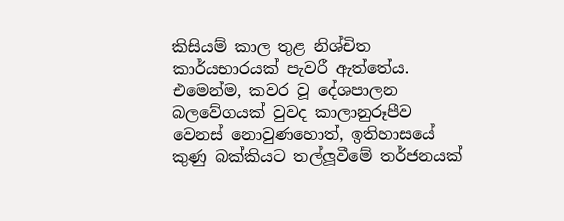කිසියම් කාල තුළ නිශ්චිත කාර්යභාරයක් පැවරී ඇත්තේය. එමෙන්ම, කවර වූ දේශපාලන බලවේගයක් වුවද කාලානුරූපීව වෙනස් නොවුණහොත්, ඉතිහාසයේ කුණු බක්කියට තල්ලූවීමේ තර්ජනයක්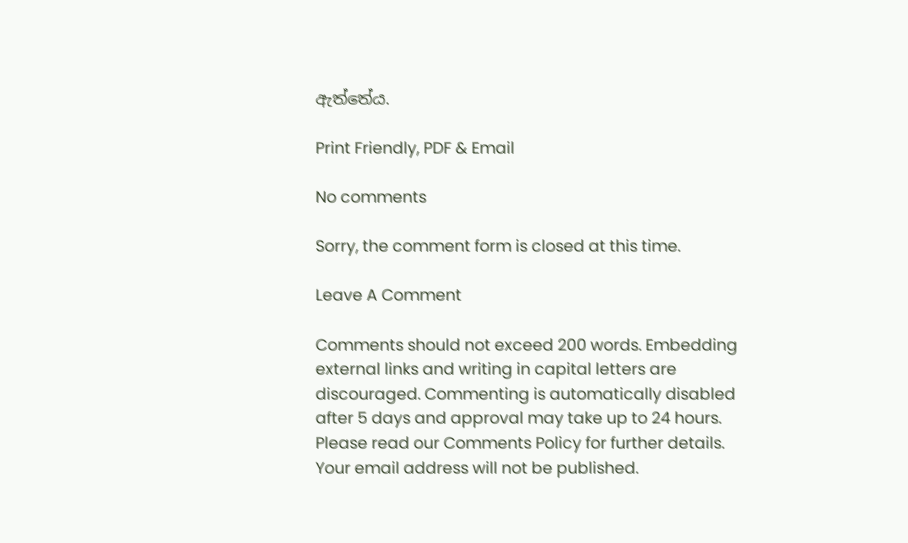ඇත්තේය.

Print Friendly, PDF & Email

No comments

Sorry, the comment form is closed at this time.

Leave A Comment

Comments should not exceed 200 words. Embedding external links and writing in capital letters are discouraged. Commenting is automatically disabled after 5 days and approval may take up to 24 hours. Please read our Comments Policy for further details. Your email address will not be published.